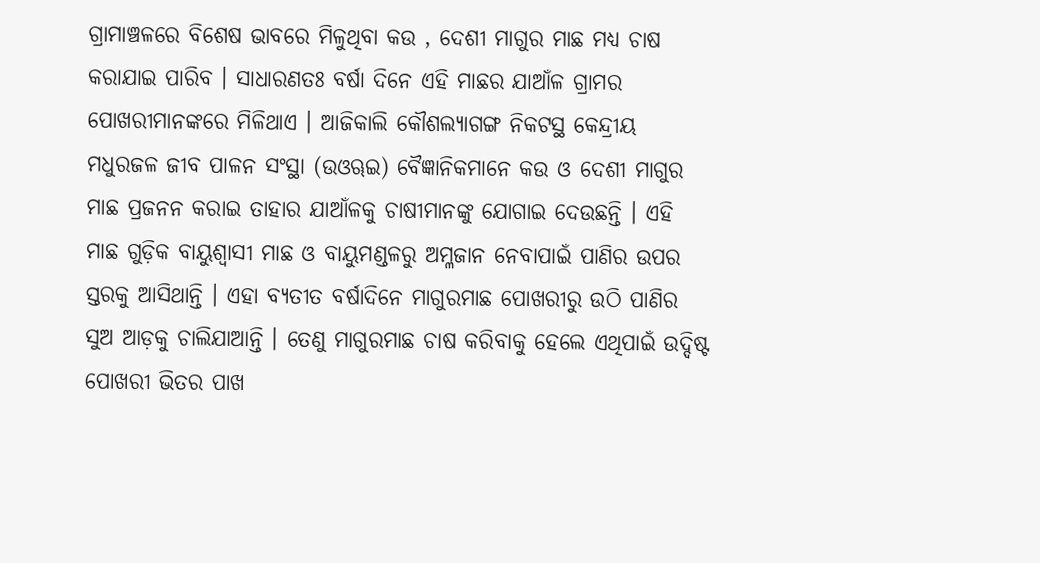ଗ୍ରାମାଞ୍ଚଳରେ ବିଶେଷ ଭାବରେ ମିଳୁଥିବା କଉ , ଦେଶୀ ମାଗୁର ମାଛ ମଧ୍ୟ ଚାଷ କରାଯାଇ ପାରିବ । ସାଧାରଣତଃ ବର୍ଷା ଦିନେ ଏହି ମାଛର ଯାଆଁଳ ଗ୍ରାମର ପୋଖରୀମାନଙ୍କରେ ମିଳିଥାଏ । ଆଜିକାଲି କୌଶଲ୍ୟାଗଙ୍ଗ ନିକଟସ୍ଥ କେନ୍ଦ୍ରୀୟ ମଧୁରଜଳ ଜୀବ ପାଳନ ସଂସ୍ଥା (ଉଓୠଇ) ବୈଜ୍ଞାନିକମାନେ କଉ ଓ ଦେଶୀ ମାଗୁର ମାଛ ପ୍ରଜନନ କରାଇ ତାହାର ଯାଆଁଳକୁ ଚାଷୀମାନଙ୍କୁ ଯୋଗାଇ ଦେଉଛନ୍ତି । ଏହି ମାଛ ଗୁଡ଼ିକ ବାୟୁଶ୍ୱାସୀ ମାଛ ଓ ବାୟୁମଣ୍ଡଳରୁ ଅମ୍ଳଜାନ ନେବାପାଇଁ ପାଣିର ଉପର ସ୍ତରକୁ ଆସିଥାନ୍ତି । ଏହା ବ୍ୟତୀତ ବର୍ଷାଦିନେ ମାଗୁରମାଛ ପୋଖରୀରୁ ଉଠି ପାଣିର ସୁଅ ଆଡ଼କୁ ଚାଲିଯାଆନ୍ତି । ତେଣୁ ମାଗୁରମାଛ ଚାଷ କରିବାକୁ ହେଲେ ଏଥିପାଇଁ ଉଦ୍ଦିଷ୍ଟ ପୋଖରୀ ଭିତର ପାଖ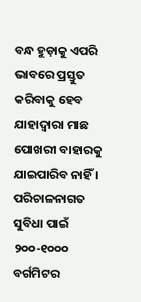ବନ୍ଧ ହୁଡ଼ାକୁ ଏପରି ଭାବରେ ପ୍ରସ୍ତୁତ କରିବାକୁ ହେବ ଯାହାଦ୍ୱାରା ମାଛ ପୋଖରୀ ବାହାରକୁ ଯାଇପାରିବ ନାହିଁ । ପରିଚାଳନାଗତ ସୁବିଧା ପାଇଁ ୨୦୦-୧୦୦୦ ବର୍ଗମିଟର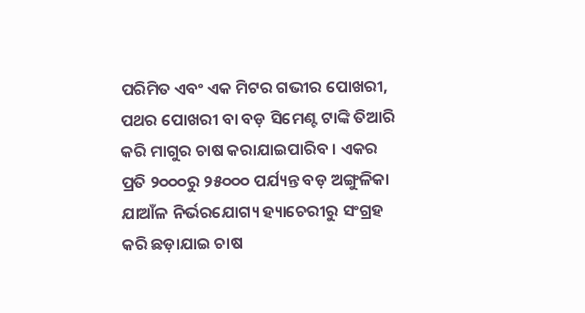ପରିମିତ ଏବଂ ଏକ ମିଟର ଗଭୀର ପୋଖରୀ, ପଥର ପୋଖରୀ ବା ବଡ଼ ସିମେଣ୍ଟ ଟାଙ୍କି ତିଆରି କରି ମାଗୁର ଚାଷ କରାଯାଇପାରିବ । ଏକର ପ୍ରତି ୨୦୦୦ରୁ ୨୫୦୦୦ ପର୍ଯ୍ୟନ୍ତ ବଡ଼ ଅଙ୍ଗୁଳିକା ଯାଆଁଳ ନିର୍ଭରଯୋଗ୍ୟ ହ୍ୟାଚେରୀରୁ ସଂଗ୍ରହ କରି ଛଡ଼ାଯାଇ ଚାଷ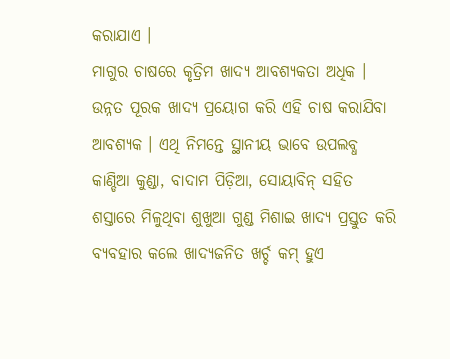କରାଯାଏ ।
ମାଗୁର ଚାଷରେ କୃତ୍ରିମ ଖାଦ୍ୟ ଆବଶ୍ୟକତା ଅଧିକ । ଉନ୍ନତ ପୂରକ ଖାଦ୍ୟ ପ୍ରୟୋଗ କରି ଏହି ଚାଷ କରାଯିବା ଆବଶ୍ୟକ । ଏଥି ନିମନ୍ତେ ସ୍ଥାନୀୟ ଭାବେ ଉପଲବ୍ଧ କାଣ୍ଡିଆ କୁଣ୍ଡା, ବାଦାମ ପିଡ଼ିଆ, ସୋୟାବିନ୍ ସହିତ ଶସ୍ତାରେ ମିଳୁଥିବା ଶୁଖୁଆ ଗୁଣ୍ଡ ମିଶାଇ ଖାଦ୍ୟ ପ୍ରସ୍ତୁତ କରି ବ୍ୟବହାର କଲେ ଖାଦ୍ୟଜନିତ ଖର୍ଚ୍ଚ କମ୍ ହୁଏ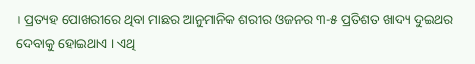। ପ୍ରତ୍ୟହ ପୋଖରୀରେ ଥିବା ମାଛର ଆନୁମାନିକ ଶରୀର ଓଜନର ୩-୫ ପ୍ରତିଶତ ଖାଦ୍ୟ ଦୁଇଥର ଦେବାକୁ ହୋଇଥାଏ । ଏଥି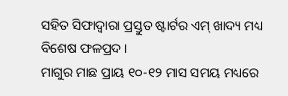ସହିତ ସିଫାଦ୍ୱାରା ପ୍ରସ୍ତୁତ ଷ୍ଟାର୍ଟର ଏମ୍ ଖାଦ୍ୟ ମଧ୍ୟ ବିଶେଷ ଫଳପ୍ରଦ ।
ମାଗୁର ମାଛ ପ୍ରାୟ ୧୦-୧୨ ମାସ ସମୟ ମଧ୍ୟରେ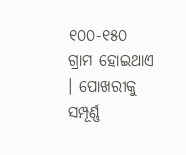୧୦୦-୧୫୦ ଗ୍ରାମ ହୋଇଥାଏ । ପୋଖରୀକୁ ସମ୍ପୂର୍ଣ୍ଣ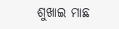ଶୁଖାଇ ମାଛ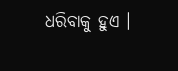ଧରିବାକୁ ହୁଏ ।